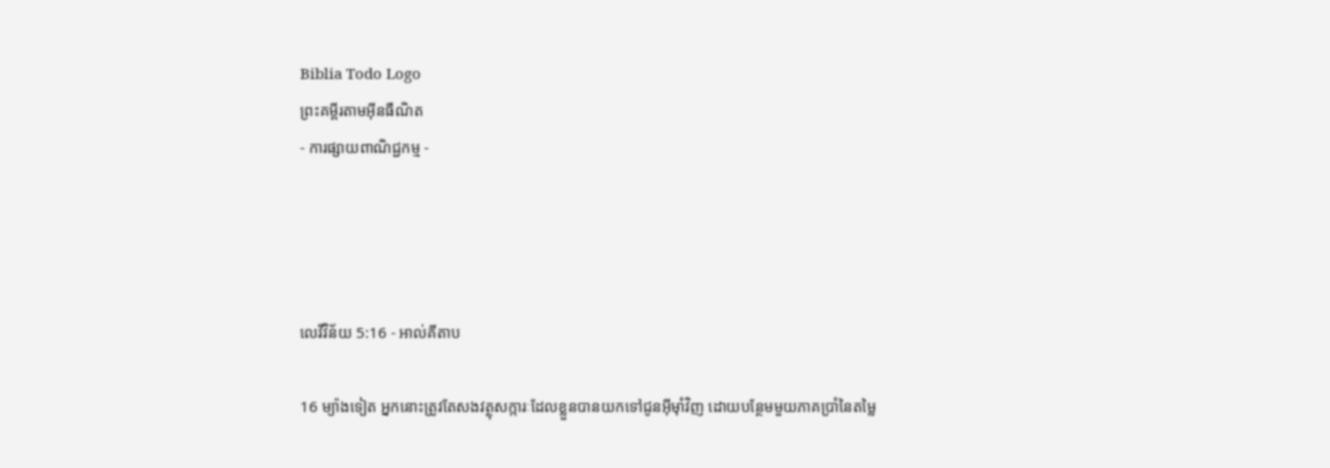Biblia Todo Logo
ព្រះគម្ពីរតាមអ៊ីនធឺណិត
- ការផ្សាយពាណិជ្ជកម្ម -




លេវី‌វិន័យ 5:16 - អាល់គីតាប

16 ម្យ៉ាងទៀត អ្នកនោះត្រូវតែសងវត្ថុសក្ការៈដែលខ្លួនបានយកទៅជូនអ៊ីមុាំវិញ ដោយបន្ថែមមួយភាគប្រាំនៃតម្លៃ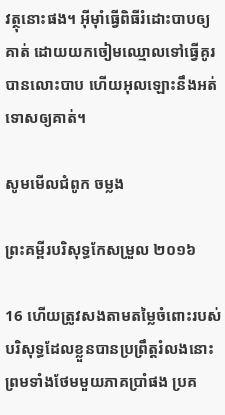វត្ថុនោះផង។ អ៊ីមុាំធ្វើពិធីរំដោះបាបឲ្យគាត់ ដោយយកចៀមឈ្មោលទៅធ្វើគូរបានលោះបាប ហើយអុលឡោះនឹងអត់ទោសឲ្យគាត់។

សូមមើលជំពូក ចម្លង

ព្រះគម្ពីរបរិសុទ្ធកែសម្រួល ២០១៦

16 ហើយត្រូវសងតាមតម្លៃចំពោះរបស់បរិសុទ្ធដែលខ្លួនបានប្រព្រឹត្តរំលងនោះ ព្រមទាំងថែមមួយភាគប្រាំផង ប្រគ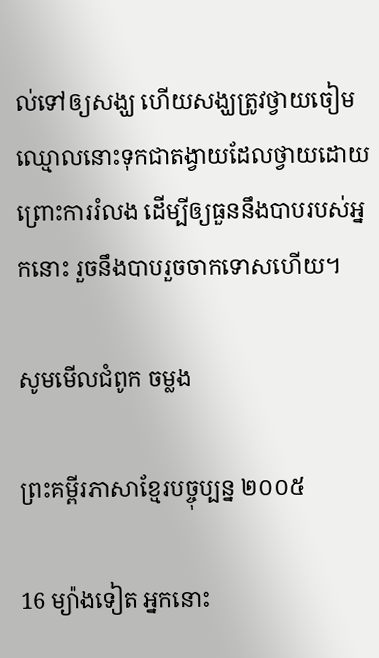ល់ទៅឲ្យសង្ឃ ហើយសង្ឃត្រូវថ្វាយចៀមឈ្មោលនោះទុកជាតង្វាយដែលថ្វាយដោយព្រោះការរំលង ដើម្បីឲ្យធួននឹងបាបរបស់អ្នកនោះ រួចនឹងបាបរួចចាកទោសហើយ។

សូមមើលជំពូក ចម្លង

ព្រះគម្ពីរភាសាខ្មែរបច្ចុប្បន្ន ២០០៥

16 ម្យ៉ាងទៀត អ្នកនោះ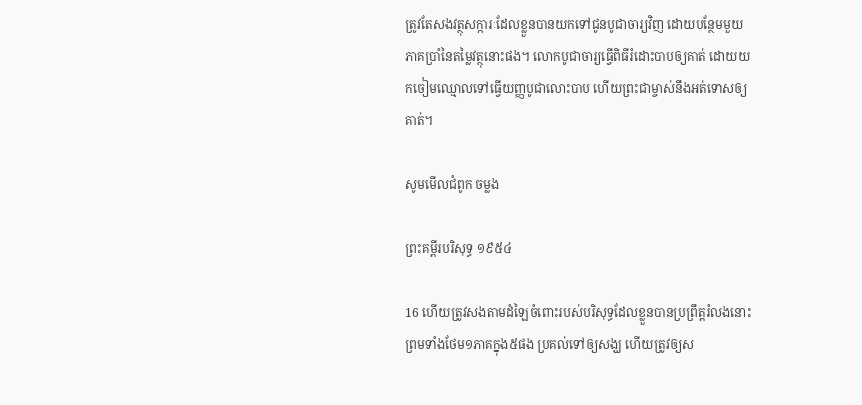ត្រូវតែសងវត្ថុសក្ការៈដែលខ្លួនបានយកទៅជូនបូជា‌ចារ្យវិញ ដោយបន្ថែមមួយភាគប្រាំនៃតម្លៃវត្ថុនោះផង។ លោកបូជា‌ចារ្យធ្វើពិធីរំដោះបាបឲ្យគាត់ ដោយយកចៀមឈ្មោលទៅធ្វើយញ្ញ‌បូជាលោះបាប ហើយព្រះ‌ជាម្ចាស់នឹងអត់‌ទោសឲ្យគាត់។

សូមមើលជំពូក ចម្លង

ព្រះគម្ពីរបរិសុទ្ធ ១៩៥៤

16 ហើយត្រូវសងតាមដំឡៃចំពោះរបស់បរិសុទ្ធដែលខ្លួនបានប្រព្រឹត្តរំលងនោះ ព្រមទាំងថែម១ភាគក្នុង៥ផង ប្រគល់ទៅឲ្យសង្ឃ ហើយត្រូវឲ្យស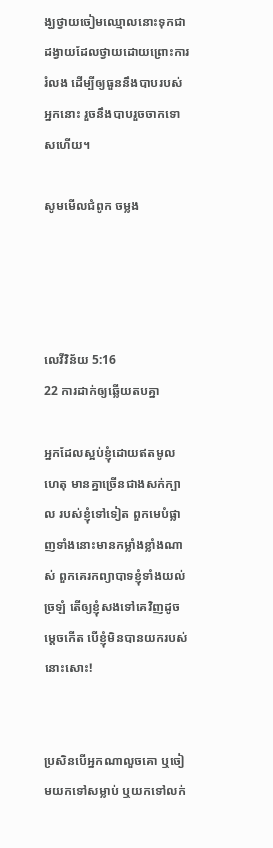ង្ឃថ្វាយចៀមឈ្មោលនោះទុកជាដង្វាយដែលថ្វាយដោយព្រោះការរំលង ដើម្បីឲ្យធួននឹងបាបរបស់អ្នកនោះ រួចនឹងបាបរួចចាកទោសហើយ។

សូមមើលជំពូក ចម្លង




លេវី‌វិន័យ 5:16
22 ការដាក់ឲ្យឆ្លើយតបគ្នា

អ្នកដែលស្អប់ខ្ញុំដោយឥតមូលហេតុ មានគ្នាច្រើនជាងសក់ក្បាល របស់ខ្ញុំទៅទៀត ពួកមេបំផ្លាញទាំងនោះមានកម្លាំងខ្លាំងណាស់ ពួកគេរកព្យាបាទខ្ញុំទាំងយល់ច្រឡំ តើឲ្យខ្ញុំសងទៅគេវិញដូចម្ដេចកើត បើខ្ញុំមិនបានយករបស់នោះសោះ!


ប្រសិនបើអ្នកណាលួចគោ ឬចៀមយកទៅសម្លាប់ ឬយកទៅលក់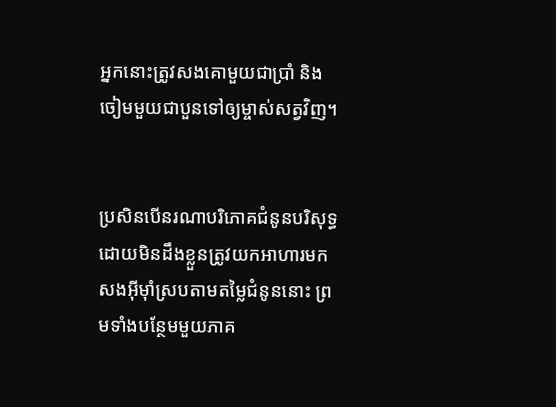អ្នកនោះត្រូវសងគោមួយជាប្រាំ និងចៀមមួយជាបួនទៅឲ្យម្ចាស់សត្វវិញ។


ប្រសិនបើនរណាបរិភោគជំនូនបរិសុទ្ធ ដោយមិនដឹងខ្លួនត្រូវយកអាហារមកសងអ៊ីមុាំស្របតាមតម្លៃជំនូននោះ ព្រមទាំងបន្ថែមមួយភាគ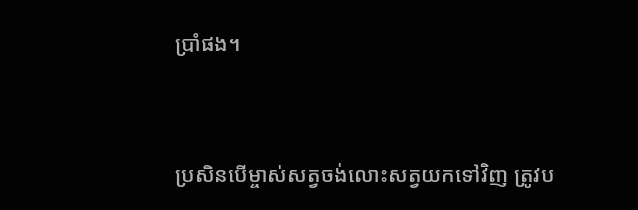ប្រាំផង។


ប្រសិនបើម្ចាស់សត្វចង់លោះសត្វយកទៅវិញ ត្រូវប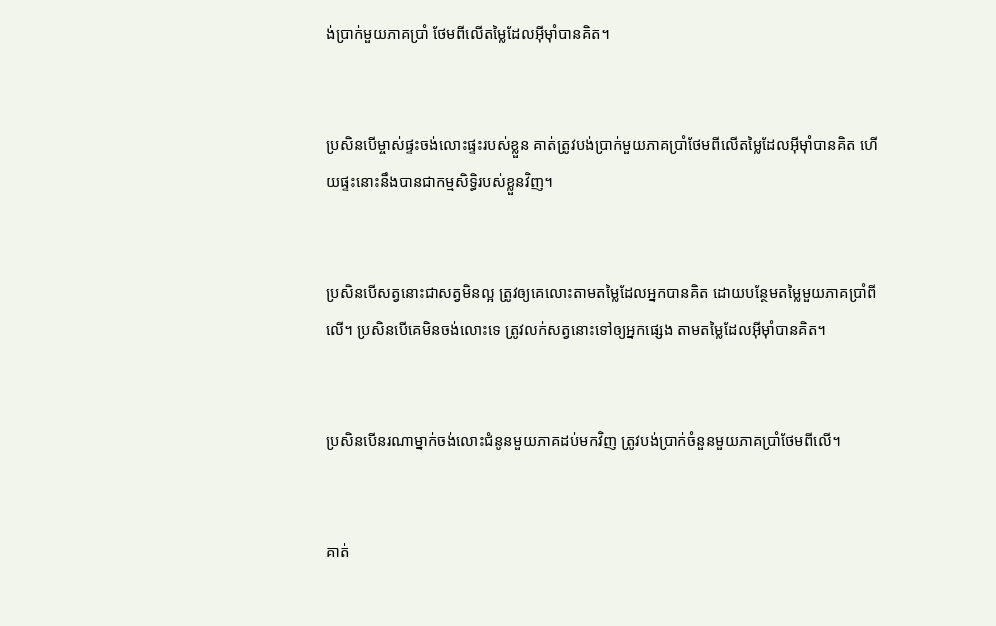ង់ប្រាក់មួយភាគប្រាំ ថែមពីលើតម្លៃដែលអ៊ីមុាំបានគិត។


ប្រសិនបើម្ចាស់ផ្ទះចង់លោះផ្ទះរបស់ខ្លួន គាត់ត្រូវបង់ប្រាក់មួយភាគប្រាំថែមពីលើតម្លៃដែលអ៊ីមុាំបានគិត ហើយផ្ទះនោះនឹងបានជាកម្ម‌សិទ្ធិរបស់ខ្លួនវិញ។


ប្រសិនបើសត្វនោះជាសត្វមិនល្អ ត្រូវឲ្យគេលោះតាមតម្លៃដែលអ្នកបានគិត ដោយបន្ថែមតម្លៃមួយភាគប្រាំពីលើ។ ប្រសិនបើគេមិនចង់លោះទេ ត្រូវលក់សត្វនោះទៅឲ្យអ្នកផ្សេង តាមតម្លៃដែលអ៊ីមុាំបានគិត។


ប្រសិនបើនរណាម្នាក់ចង់លោះជំនូនមួយភាគដប់មកវិញ ត្រូវបង់ប្រាក់ចំនួនមួយភាគប្រាំថែមពីលើ។


គាត់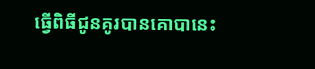ធ្វើពិធីជូនគូរបានគោបានេះ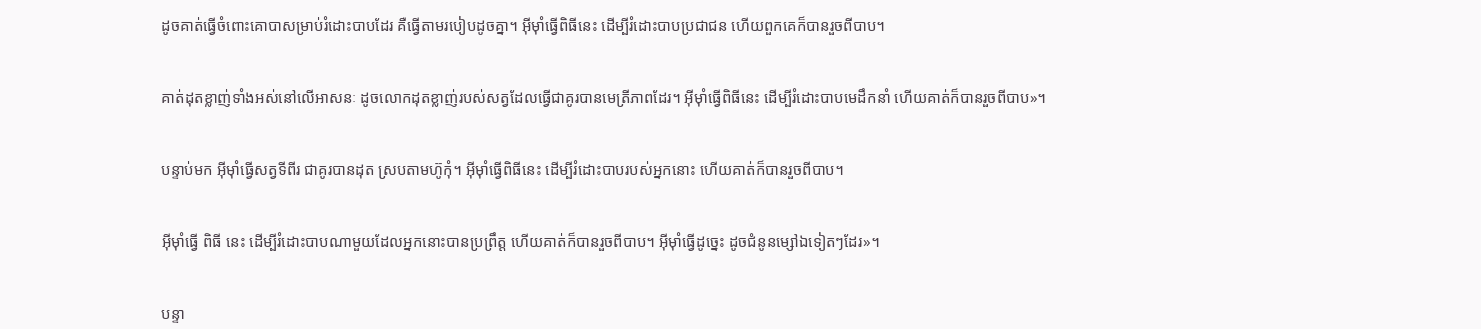ដូចគាត់ធ្វើចំពោះគោបាសម្រាប់រំដោះបាបដែរ គឺធ្វើតាមរបៀបដូចគ្នា។ អ៊ីមុាំធ្វើពិធីនេះ ដើម្បីរំដោះបាបប្រជា‌ជន ហើយពួកគេក៏បានរួចពីបាប។


គាត់ដុតខ្លាញ់ទាំងអស់នៅលើអាសនៈ ដូចលោកដុតខ្លាញ់របស់សត្វដែលធ្វើជាគូរបានមេត្រីភាពដែរ។ អ៊ីមុាំធ្វើពិធីនេះ ដើម្បីរំដោះបាបមេដឹកនាំ ហើយគាត់ក៏បានរួចពីបាប»។


បន្ទាប់មក អ៊ីមុាំធ្វើសត្វទីពីរ ជាគូរបានដុត ស្របតាមហ៊ូកុំ។ អ៊ីមុាំធ្វើពិធីនេះ ដើម្បីរំដោះបាបរបស់អ្នកនោះ ហើយគាត់ក៏បានរួចពីបាប។


អ៊ីមុាំធ្វើ ពិធី នេះ ដើម្បីរំដោះបាបណាមួយដែលអ្នកនោះបានប្រព្រឹត្ត ហើយគាត់ក៏បានរួចពីបាប។ អ៊ីមុាំធ្វើដូច្នេះ ដូចជំនូនម្សៅឯទៀតៗដែរ»។


បន្ទា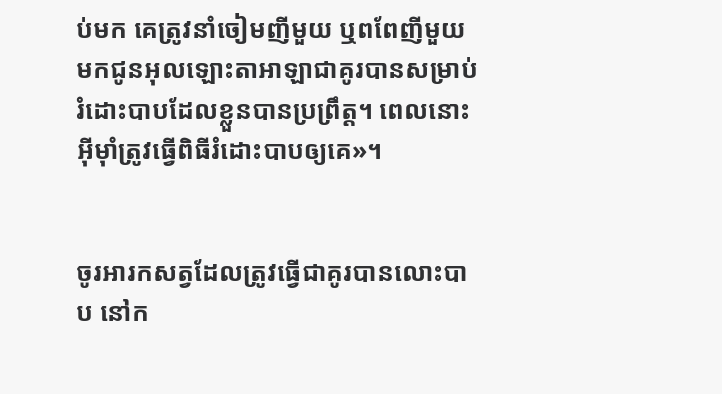ប់មក គេត្រូវនាំចៀមញីមួយ ឬពពែញីមួយមកជូនអុលឡោះ‌តាអាឡាជាគូរបានសម្រាប់រំដោះបាបដែលខ្លួនបានប្រព្រឹត្ត។ ពេលនោះ អ៊ីមុាំត្រូវធ្វើពិធីរំដោះបាបឲ្យគេ»។


ចូរអារកសត្វដែលត្រូវធ្វើជាគូរបានលោះបាប នៅក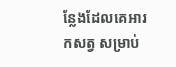ន្លែងដែលគេអារកសត្វ សម្រាប់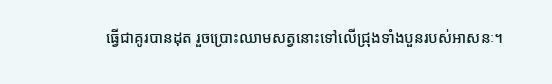ធ្វើជាគូរបានដុត រួចប្រោះឈាមសត្វនោះទៅលើជ្រុងទាំងបួនរបស់អាសនៈ។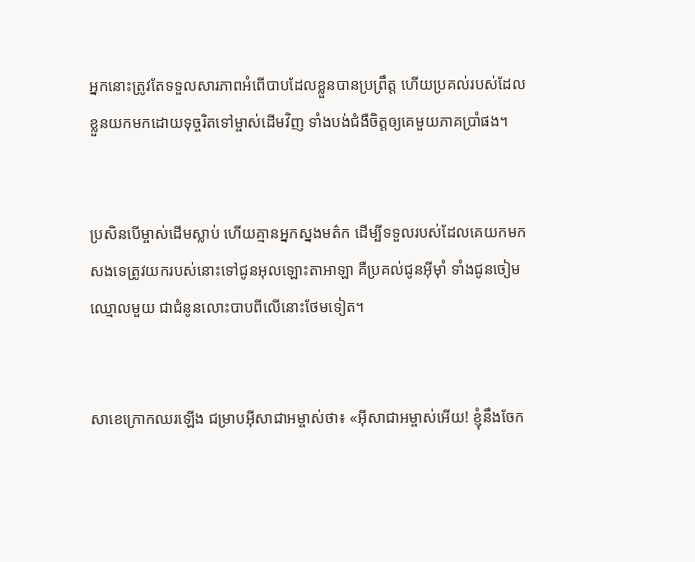អ្នកនោះត្រូវតែទទួលសារ‌ភាពអំពើបាបដែលខ្លួនបានប្រព្រឹត្ត ហើយប្រគល់របស់ដែលខ្លួនយកមកដោយទុច្ចរិតទៅម្ចាស់ដើមវិញ ទាំងបង់ជំងឺចិត្តឲ្យគេមួយភាគប្រាំផង។


ប្រសិនបើម្ចាស់ដើមស្លាប់ ហើយគ្មានអ្នកស្នងមត៌ក ដើម្បីទទួលរបស់ដែលគេយកមកសងទេត្រូវយករបស់នោះទៅជូនអុលឡោះ‌តាអាឡា គឺប្រគល់ជូនអ៊ីមុាំ ទាំងជូនចៀមឈ្មោលមួយ ជាជំនូនលោះបាបពីលើនោះថែមទៀត។


សាខេក្រោកឈរឡើង ជម្រាបអ៊ីសា‌ជាអម្ចាស់ថា៖ «អ៊ីសា‌ជាអម្ចាស់អើយ! ខ្ញុំនឹងចែក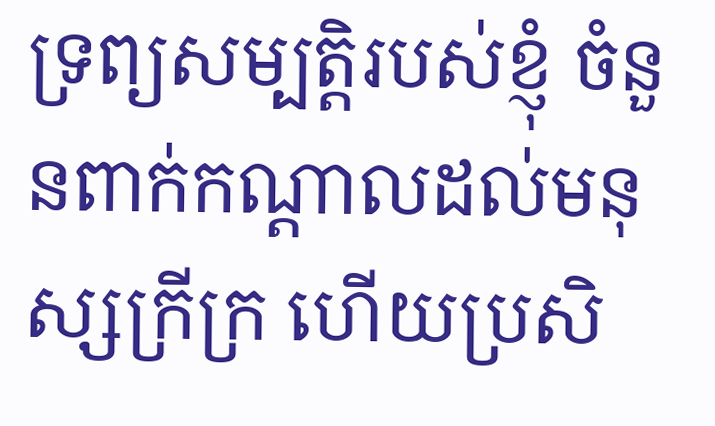ទ្រព្យ‌សម្បត្តិរបស់ខ្ញុំ ចំនួនពាក់កណ្ដាលដល់មនុស្សក្រីក្រ ហើយប្រសិ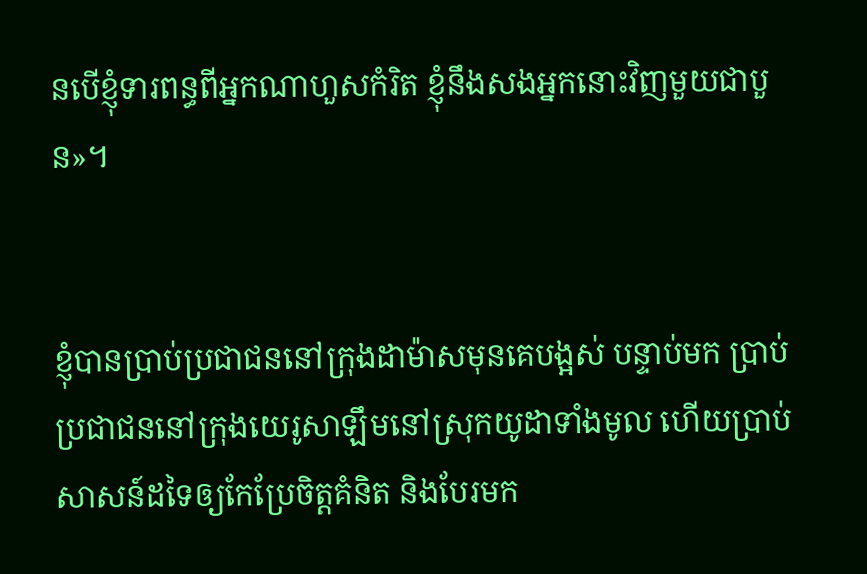នបើខ្ញុំទារពន្ធពីអ្នកណាហួសកំរិត ខ្ញុំនឹងសងអ្នកនោះវិញមួយជាបួន»។


ខ្ញុំបានប្រាប់ប្រជា‌ជននៅក្រុងដាម៉ាសមុនគេបង្អស់ បន្ទាប់មក ប្រាប់ប្រជា‌ជននៅក្រុងយេរូ‌សាឡឹមនៅស្រុកយូដាទាំងមូល ហើយប្រាប់សាសន៍ដទៃឲ្យកែប្រែចិត្ដគំនិត និងបែរមក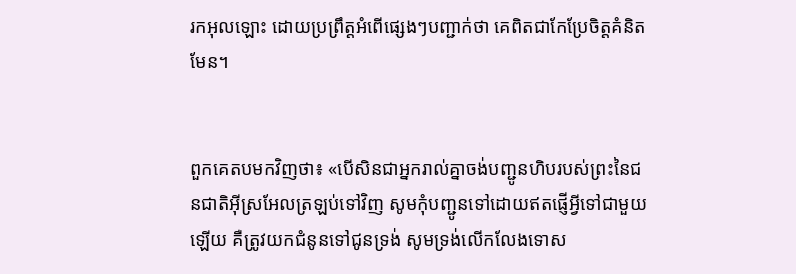រកអុលឡោះ ដោយប្រព្រឹត្ដអំពើផ្សេងៗបញ្ជាក់ថា គេពិតជាកែប្រែចិត្ដគំនិតមែន។


ពួកគេតបមកវិញថា៖ «បើសិនជាអ្នករាល់គ្នាចង់បញ្ជូនហិបរបស់ព្រះនៃជន‌ជាតិអ៊ីស្រ‌អែលត្រឡប់ទៅវិញ សូមកុំបញ្ជូនទៅដោយឥតផ្ញើអ្វីទៅជាមួយឡើយ គឺត្រូវយកជំនូនទៅជូនទ្រង់ សូមទ្រង់លើកលែងទោស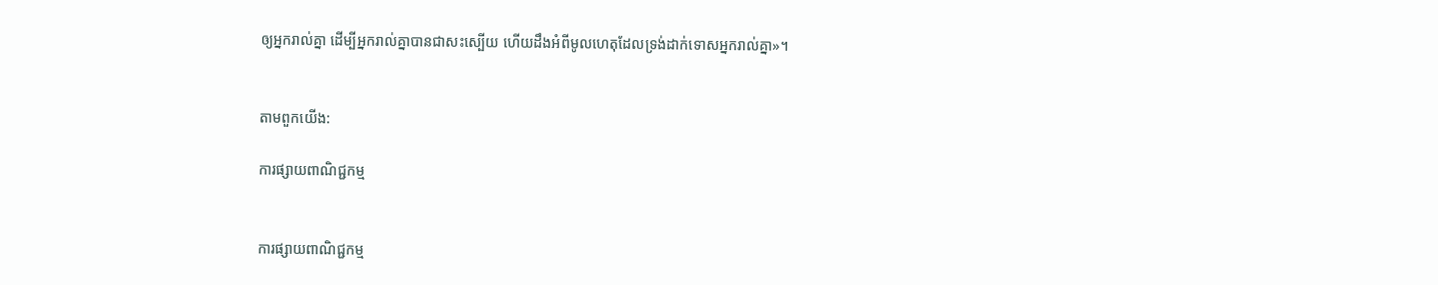ឲ្យអ្នករាល់គ្នា ដើម្បីអ្នករាល់គ្នាបានជាសះស្បើយ ហើយដឹងអំពីមូលហេតុដែលទ្រង់ដាក់ទោសអ្នករាល់គ្នា»។


តាមពួកយើង:

ការផ្សាយពាណិជ្ជកម្ម


ការផ្សាយពាណិជ្ជកម្ម